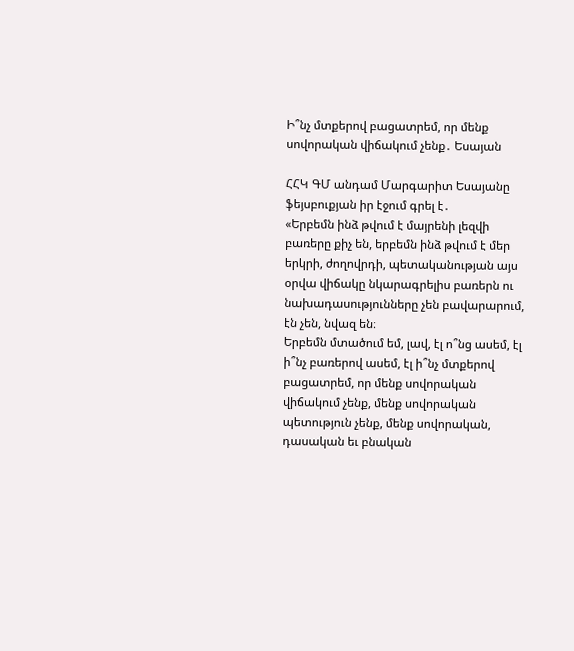Ի՞նչ մտքերով բացատրեմ, որ մենք սովորական վիճակում չենք․ Եսայան

ՀՀԿ ԳՄ անդամ Մարգարիտ Եսայանը ֆեյսբուքյան իր էջում գրել է․
«Երբեմն ինձ թվում է մայրենի լեզվի բառերը քիչ են, երբեմն ինձ թվում է մեր երկրի, ժողովրդի, պետականության այս օրվա վիճակը նկարագրելիս բառերն ու նախադասությունները չեն բավարարում, էն չեն, նվազ են։
Երբեմն մտածում եմ, լավ, էլ ո՞նց ասեմ, էլ ի՞նչ բառերով ասեմ, էլ ի՞նչ մտքերով բացատրեմ, որ մենք սովորական վիճակում չենք, մենք սովորական պետություն չենք, մենք սովորական, դասական եւ բնական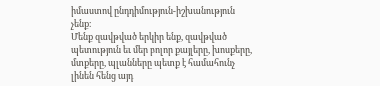իմաստով ընդդիմություն-իշխանություն չենք։
Մենք զավթված երկիր ենք, զավթված պետություն եւ մեր բոլոր քայլերը, խոսքերը, մտքերը, պլանները պետք է համահունչ լինեն հենց այդ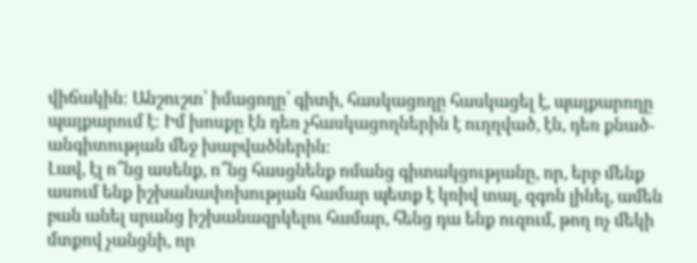վիճակին։ Անշուշտ՝ իմացողը՝ գիտի, հասկացողը հասկացել է, պայքարողը պայքարում է։ Իմ խոսքը էն դեռ չհասկացողներին է ուղղված, էն, դեռ քնած-անգիտության մեջ խաբվածներին։
Լավ, էլ ո՞նց ասենք, ո՞նց հասցնենք ոմանց գիտակցությանը, որ, երբ մենք ասում ենք իշխանափոխության համար պետք է կռիվ տալ, զգոն լինել, ամեն բան անել սրանց իշխանազրկելու համար, հենց դա ենք ուզում, թող ոչ մեկի մտքով չանցնի, որ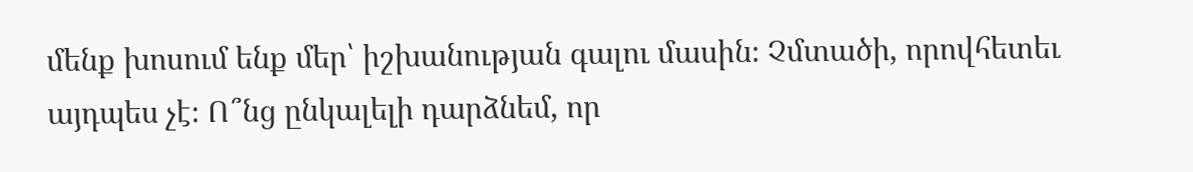մենք խոսում ենք մեր՝ իշխանության գալու մասին։ Չմտածի, որովհետեւ այդպես չէ։ Ո՞նց ընկալելի դարձնեմ, որ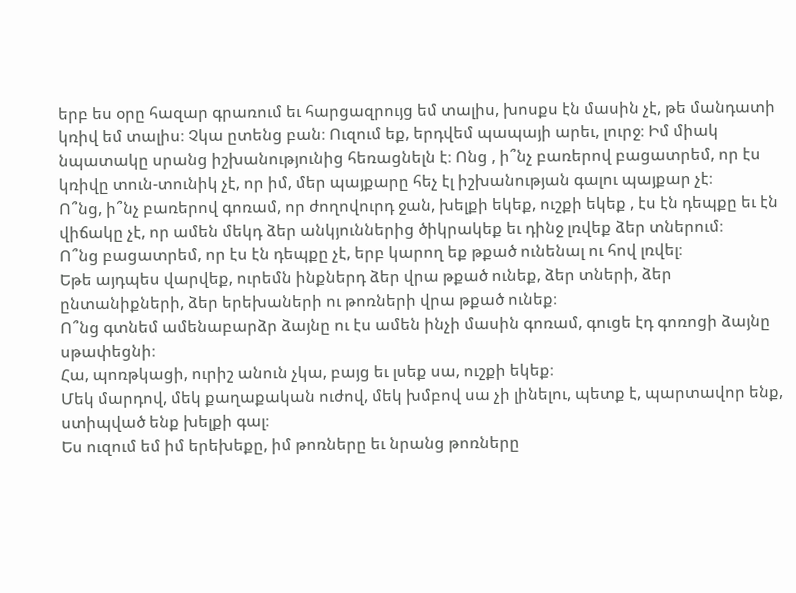երբ ես օրը հազար գրառում եւ հարցազրույց եմ տալիս, խոսքս էն մասին չէ, թե մանդատի կռիվ եմ տալիս։ Չկա ըտենց բան։ Ուզում եք, երդվեմ պապայի արեւ, լուրջ։ Իմ միակ նպատակը սրանց իշխանությունից հեռացնելն է։ Ոնց , ի՞նչ բառերով բացատրեմ, որ էս կռիվը տուն-տունիկ չէ, որ իմ, մեր պայքարը հեչ էլ իշխանության գալու պայքար չէ։
Ո՞նց, ի՞նչ բառերով գոռամ, որ ժողովուրդ ջան, խելքի եկեք, ուշքի եկեք , էս էն դեպքը եւ էն վիճակը չէ, որ ամեն մեկդ ձեր անկյուններից ծիկրակեք եւ դինջ լռվեք ձեր տներում։
Ո՞նց բացատրեմ, որ էս էն դեպքը չէ, երբ կարող եք թքած ունենալ ու հով լռվել։
Եթե այդպես վարվեք, ուրեմն ինքներդ ձեր վրա թքած ունեք, ձեր տների, ձեր ընտանիքների, ձեր երեխաների ու թոռների վրա թքած ունեք։
Ո՞նց գտնեմ ամենաբարձր ձայնը ու էս ամեն ինչի մասին գոռամ, գուցե էդ գոռոցի ձայնը սթափեցնի։
Հա, պոռթկացի, ուրիշ անուն չկա, բայց եւ լսեք սա, ուշքի եկեք։
Մեկ մարդով, մեկ քաղաքական ուժով, մեկ խմբով սա չի լինելու, պետք է, պարտավոր ենք, ստիպված ենք խելքի գալ։
Ես ուզում եմ իմ երեխեքը, իմ թոռները եւ նրանց թոռները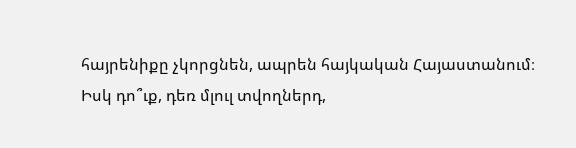հայրենիքը չկորցնեն, ապրեն հայկական Հայաստանում։
Իսկ դո՞ւք, դեռ մլուլ տվողներդ,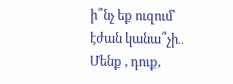ի՞նչ եք ուզում՝ էժան կանա՞չի․․
Մենք , դուք,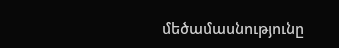մեծամասնությունը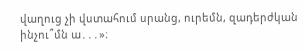վաղուց չի վստահում սրանց, ուրեմն, զադերժկան ինչու՞մն ա․․․»։